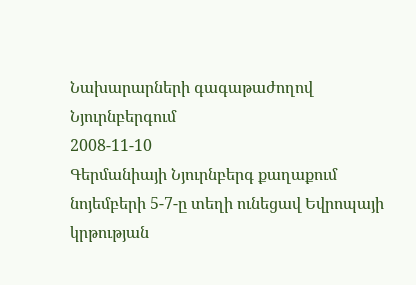Նախարարների գագաթաժողով Նյուրնբերգում
2008-11-10
Գերմանիայի Նյուրնբերգ քաղաքում նոյեմբերի 5-7-ը տեղի ունեցավ Եվրոպայի կրթության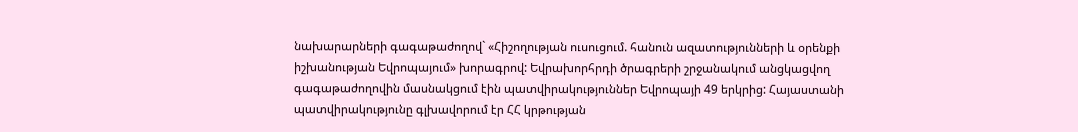նախարարների գագաթաժողով` «Հիշողության ուսուցում. հանուն ազատությունների և օրենքի իշխանության Եվրոպայում» խորագրով: Եվրախորհրդի ծրագրերի շրջանակում անցկացվող գագաթաժողովին մասնակցում էին պատվիրակություններ Եվրոպայի 49 երկրից: Հայաստանի պատվիրակությունը գլխավորում էր ՀՀ կրթության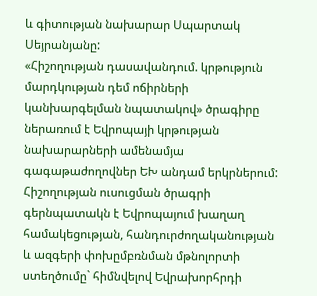և գիտության նախարար Սպարտակ Սեյրանյանը:
«Հիշողության դասավանդում. կրթություն մարդկության դեմ ոճիրների կանխարգելման նպատակով» ծրագիրը ներառում է Եվրոպայի կրթության նախարարների ամենամյա գագաթաժողովներ ԵԽ անդամ երկրներում: Հիշողության ուսուցման ծրագրի գերնպատակն է Եվրոպայում խաղաղ համակեցության, հանդուրժողականության և ազգերի փոխըմբռնման մթնոլորտի ստեղծումը` հիմնվելով Եվրախորհրդի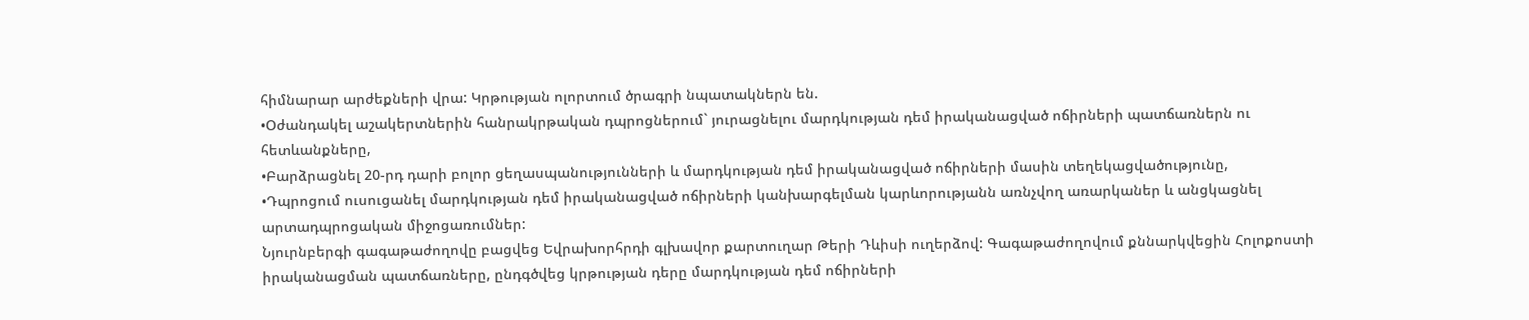հիմնարար արժեքների վրա: Կրթության ոլորտում ծրագրի նպատակներն են.
•Օժանդակել աշակերտներին հանրակրթական դպրոցներում` յուրացնելու մարդկության դեմ իրականացված ոճիրների պատճառներն ու հետևանքները,
•Բարձրացնել 20-րդ դարի բոլոր ցեղասպանությունների և մարդկության դեմ իրականացված ոճիրների մասին տեղեկացվածությունը,
•Դպրոցում ուսուցանել մարդկության դեմ իրականացված ոճիրների կանխարգելման կարևորությանն առնչվող առարկաներ և անցկացնել արտադպրոցական միջոցառումներ:
Նյուրնբերգի գագաթաժողովը բացվեց Եվրախորհրդի գլխավոր քարտուղար Թերի Դևիսի ուղերձով: Գագաթաժողովում քննարկվեցին Հոլոքոստի իրականացման պատճառները, ընդգծվեց կրթության դերը մարդկության դեմ ոճիրների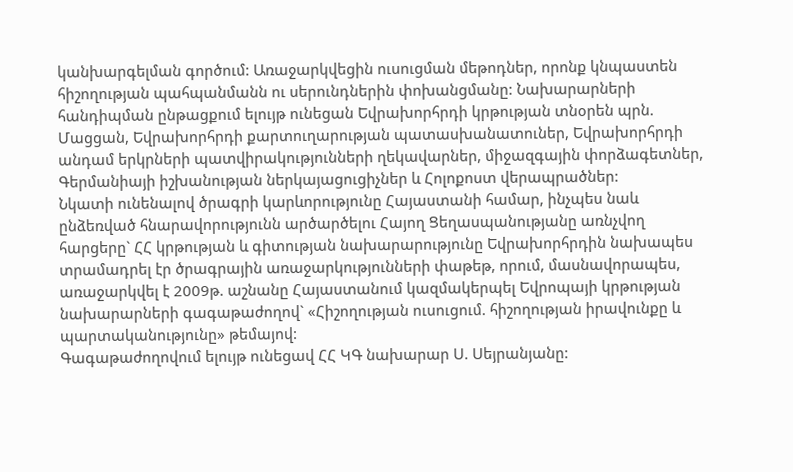կանխարգելման գործում: Առաջարկվեցին ուսուցման մեթոդներ, որոնք կնպաստեն հիշողության պահպանմանն ու սերունդներին փոխանցմանը: Նախարարների հանդիպման ընթացքում ելույթ ունեցան Եվրախորհրդի կրթության տնօրեն պրն. Մացցան, Եվրախորհրդի քարտուղարության պատասխանատուներ, Եվրախորհրդի անդամ երկրների պատվիրակությունների ղեկավարներ, միջազգային փորձագետներ, Գերմանիայի իշխանության ներկայացուցիչներ և Հոլոքոստ վերապրածներ:
Նկատի ունենալով ծրագրի կարևորությունը Հայաստանի համար, ինչպես նաև ընձեռված հնարավորությունն արծարծելու Հայող Ցեղասպանությանը առնչվող հարցերը` ՀՀ կրթության և գիտության նախարարությունը Եվրախորհրդին նախապես տրամադրել էր ծրագրային առաջարկությունների փաթեթ, որում, մասնավորապես, առաջարկվել է 2009թ. աշնանը Հայաստանում կազմակերպել Եվրոպայի կրթության նախարարների գագաթաժողով` «Հիշողության ուսուցում. հիշողության իրավունքը և պարտականությունը» թեմայով:
Գագաթաժողովում ելույթ ունեցավ ՀՀ ԿԳ նախարար Ս. Սեյրանյանը: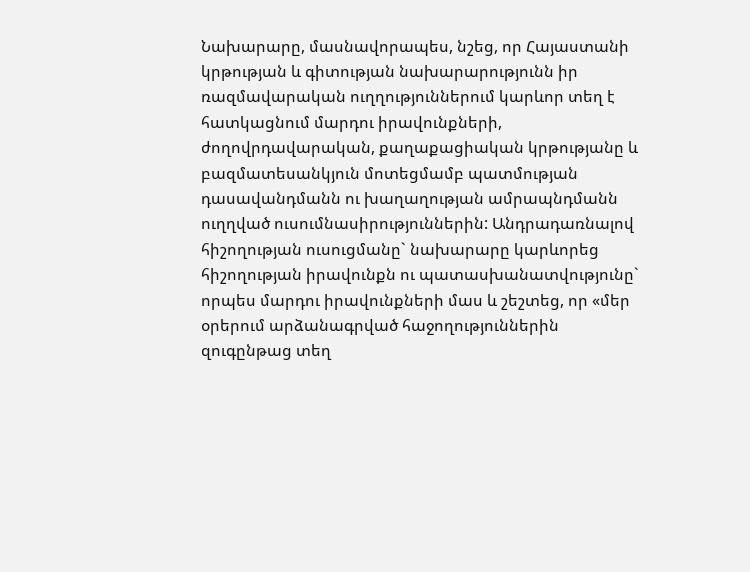Նախարարը, մասնավորապես, նշեց, որ Հայաստանի կրթության և գիտության նախարարությունն իր ռազմավարական ուղղություններում կարևոր տեղ է հատկացնում մարդու իրավունքների, ժողովրդավարական, քաղաքացիական կրթությանը և բազմատեսանկյուն մոտեցմամբ պատմության դասավանդմանն ու խաղաղության ամրապնդմանն ուղղված ուսումնասիրություններին: Անդրադառնալով հիշողության ուսուցմանը` նախարարը կարևորեց հիշողության իրավունքն ու պատասխանատվությունը` որպես մարդու իրավունքների մաս և շեշտեց, որ «մեր օրերում արձանագրված հաջողություններին զուգընթաց տեղ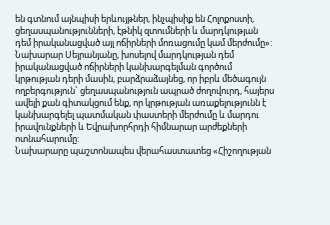են գտնում այնպիսի երևույթներ, ինչպիսիք են Հոլոքոստի, ցեղասպանությունների, էթնիկ զտումների և մարդկության դեմ իրականացված այլ ոճիրների մոռացումը կամ մերժումը»: Նախարար Սեյրանյանը, խոսելով մարդկության դեմ իրականացված ոճիրների կանխարգելման գործում կրթության դերի մասին, բարձրաձայնեց, որ իբրև մեծագույն ողբերգություն` ցեղասպանություն ապրած ժողովուրդ, հայերս ավելի քան գիտակցում ենք, որ կրթության առաքելությունն է կանխարգելել պատմական փաստերի մերժումը և մարդու իրավունքների և Եվրախորհրդի հիմնարար արժեքների ոտնահարումը:
Նախարարը պաշտոնապես վերահաստատեց «Հիշողության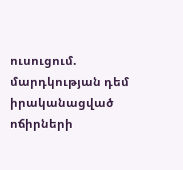ուսուցում. մարդկության դեմ իրականացված ոճիրների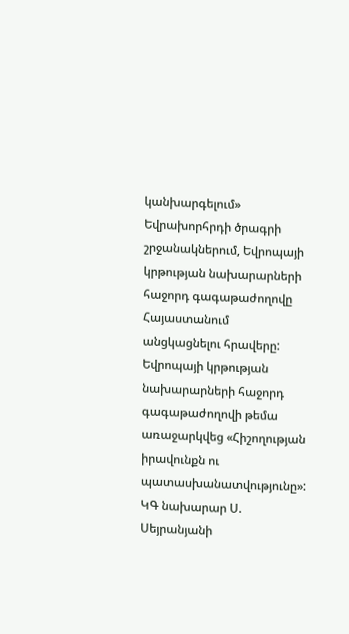կանխարգելում» Եվրախորհրդի ծրագրի շրջանակներում, Եվրոպայի կրթության նախարարների հաջորդ գագաթաժողովը Հայաստանում անցկացնելու հրավերը: Եվրոպայի կրթության նախարարների հաջորդ գագաթաժողովի թեմա առաջարկվեց «Հիշողության իրավունքն ու պատասխանատվությունը»:
ԿԳ նախարար Ս. Սեյրանյանի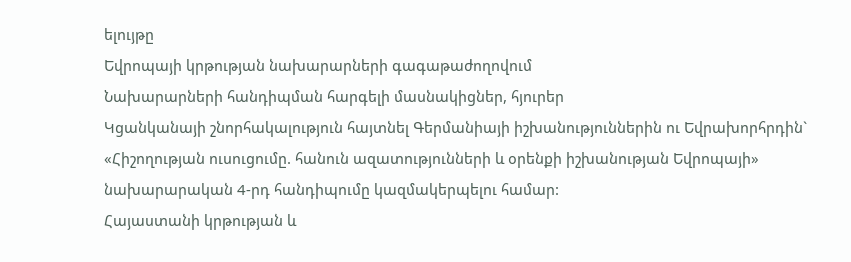ելույթը
Եվրոպայի կրթության նախարարների գագաթաժողովում
Նախարարների հանդիպման հարգելի մասնակիցներ, հյուրեր
Կցանկանայի շնորհակալություն հայտնել Գերմանիայի իշխանություններին ու Եվրախորհրդին` «Հիշողության ուսուցումը. հանուն ազատությունների և օրենքի իշխանության Եվրոպայի» նախարարական 4-րդ հանդիպումը կազմակերպելու համար:
Հայաստանի կրթության և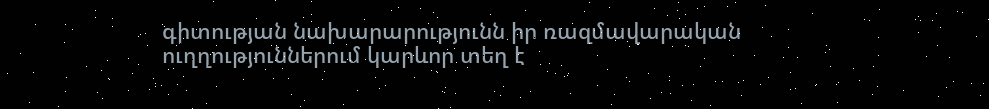գիտության նախարարությունն իր ռազմավարական ուղղություններում կարևոր տեղ է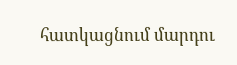հատկացնում մարդու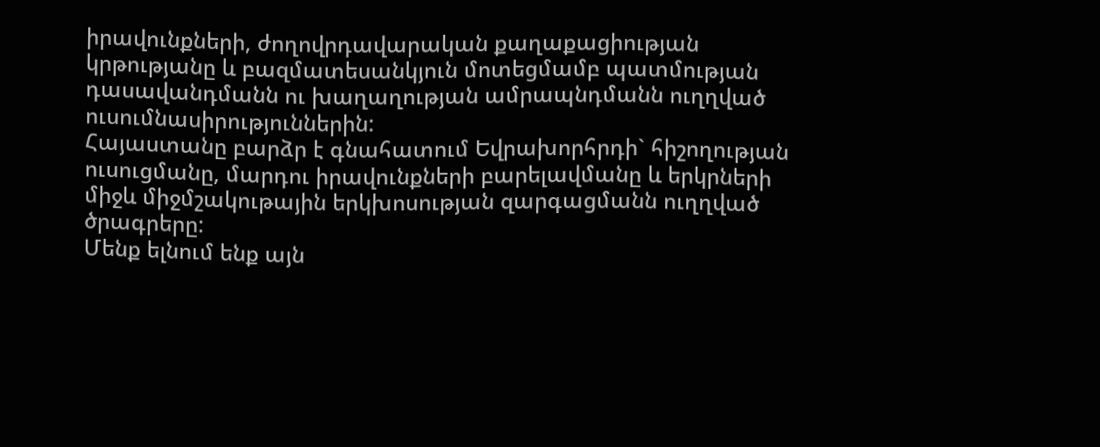իրավունքների, ժողովրդավարական քաղաքացիության կրթությանը և բազմատեսանկյուն մոտեցմամբ պատմության դասավանդմանն ու խաղաղության ամրապնդմանն ուղղված ուսումնասիրություններին:
Հայաստանը բարձր է գնահատում Եվրախորհրդի` հիշողության ուսուցմանը, մարդու իրավունքների բարելավմանը և երկրների միջև միջմշակութային երկխոսության զարգացմանն ուղղված ծրագրերը:
Մենք ելնում ենք այն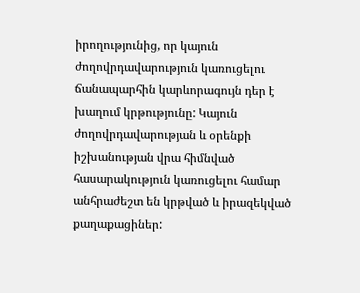իրողությունից, որ կայուն ժողովրդավարություն կառուցելու ճանապարհին կարևորագույն դեր է խաղում կրթությունը: Կայուն ժողովրդավարության և օրենքի իշխանության վրա հիմնված հասարակություն կառուցելու համար անհրաժեշտ են կրթված և իրազեկված քաղաքացիներ: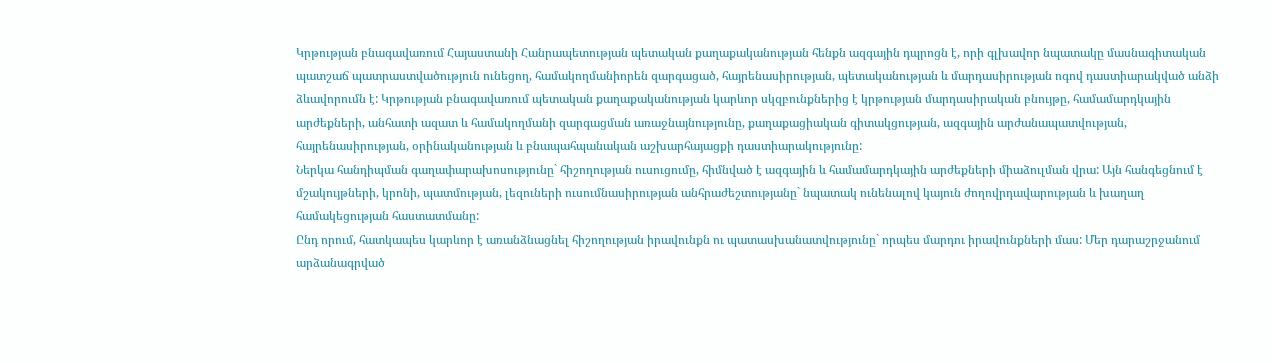Կրթության բնագավառում Հայաստանի Հանրապետության պետական քաղաքականության հենքն ազգային դպրոցն է, որի գլխավոր նպատակը մասնագիտական պատշաճ պատրաստվածություն ունեցող, համակողմանիորեն զարգացած, հայրենասիրության, պետականության և մարդասիրության ոգով դաստիարակված անձի ձևավորումն է: Կրթության բնագավառում պետական քաղաքականության կարևոր սկզբունքներից է կրթության մարդասիրական բնույթը, համամարդկային արժեքների, անհատի ազատ և համակողմանի զարգացման առաջնայնությունը, քաղաքացիական գիտակցության, ազգային արժանապատվության, հայրենասիրության, օրինականության և բնապահպանական աշխարհայացքի դաստիարակությունը:
Ներկա հանդիպման գաղափարախոսությունը` հիշողության ուսուցումը, հիմնված է ազգային և համամարդկային արժեքների միաձուլման վրա: Այն հանգեցնում է մշակույթների, կրոնի, պատմության, լեզուների ուսումնասիրության անհրաժեշտությանը` նպատակ ունենալով կայուն ժողովրդավարության և խաղաղ համակեցության հաստատմանը:
Ընդ որում, հատկապես կարևոր է առանձնացնել հիշողության իրավունքն ու պատասխանատվությունը` որպես մարդու իրավունքների մաս: Մեր դարաշրջանում արձանագրված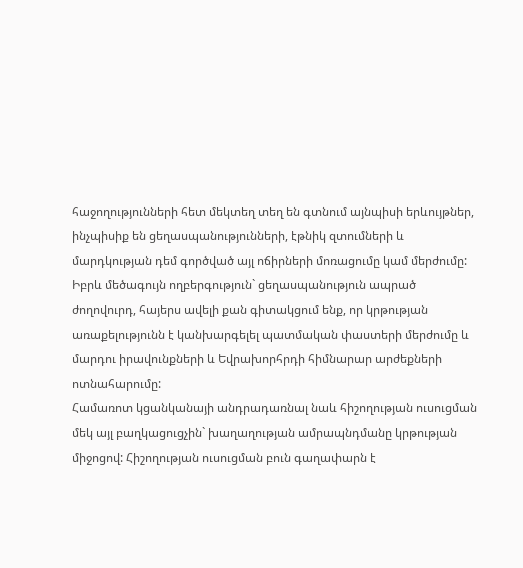հաջողությունների հետ մեկտեղ տեղ են գտնում այնպիսի երևույթներ, ինչպիսիք են ցեղասպանությունների, էթնիկ զտումների և մարդկության դեմ գործված այլ ոճիրների մոռացումը կամ մերժումը: Իբրև մեծագույն ողբերգություն` ցեղասպանություն ապրած ժողովուրդ, հայերս ավելի քան գիտակցում ենք, որ կրթության առաքելությունն է կանխարգելել պատմական փաստերի մերժումը և մարդու իրավունքների և Եվրախորհրդի հիմնարար արժեքների ոտնահարումը:
Համառոտ կցանկանայի անդրադառնալ նաև հիշողության ուսուցման մեկ այլ բաղկացուցչին` խաղաղության ամրապնդմանը կրթության միջոցով: Հիշողության ուսուցման բուն գաղափարն է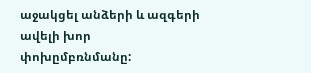աջակցել անձերի և ազգերի ավելի խոր փոխըմբռնմանը: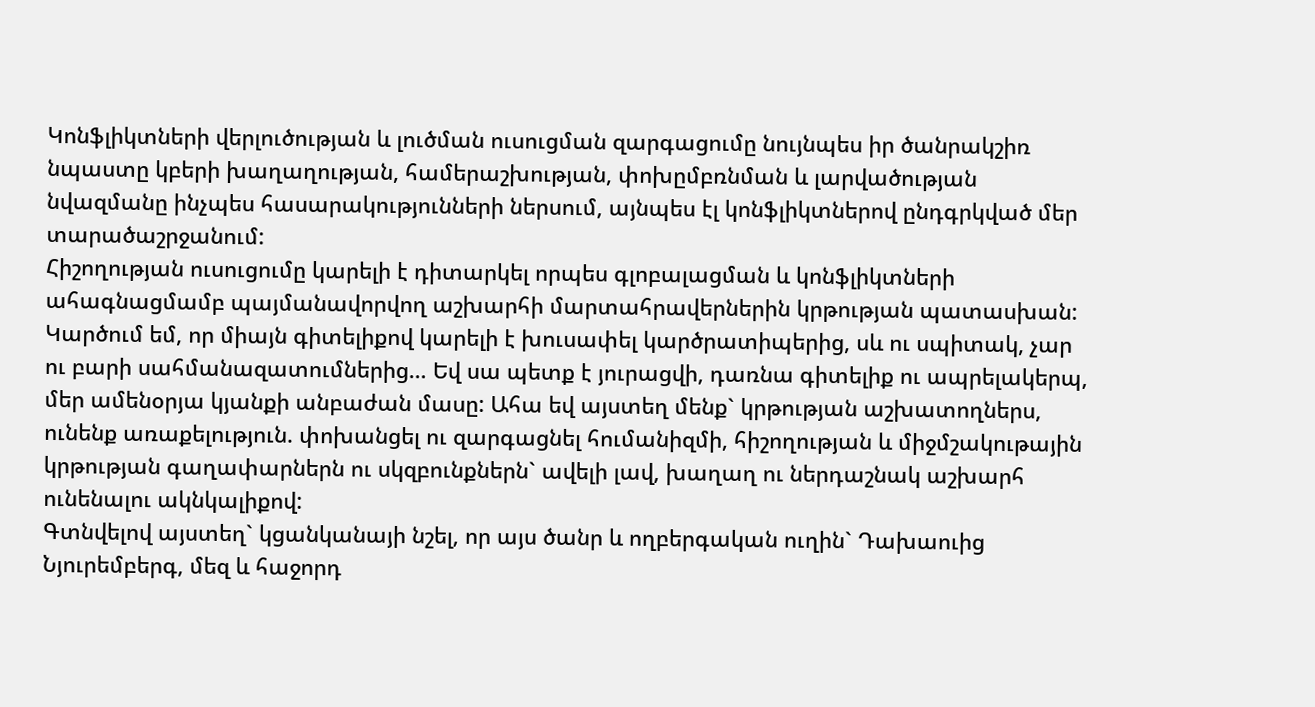Կոնֆլիկտների վերլուծության և լուծման ուսուցման զարգացումը նույնպես իր ծանրակշիռ նպաստը կբերի խաղաղության, համերաշխության, փոխըմբռնման և լարվածության նվազմանը ինչպես հասարակությունների ներսում, այնպես էլ կոնֆլիկտներով ընդգրկված մեր տարածաշրջանում:
Հիշողության ուսուցումը կարելի է դիտարկել որպես գլոբալացման և կոնֆլիկտների ահագնացմամբ պայմանավորվող աշխարհի մարտահրավերներին կրթության պատասխան: Կարծում եմ, որ միայն գիտելիքով կարելի է խուսափել կարծրատիպերից, սև ու սպիտակ, չար ու բարի սահմանազատումներից… Եվ սա պետք է յուրացվի, դառնա գիտելիք ու ապրելակերպ, մեր ամենօրյա կյանքի անբաժան մասը: Ահա եվ այստեղ մենք` կրթության աշխատողներս, ունենք առաքելություն. փոխանցել ու զարգացնել հումանիզմի, հիշողության և միջմշակութային կրթության գաղափարներն ու սկզբունքներն` ավելի լավ, խաղաղ ու ներդաշնակ աշխարհ ունենալու ակնկալիքով:
Գտնվելով այստեղ` կցանկանայի նշել, որ այս ծանր և ողբերգական ուղին` Դախաուից Նյուրեմբերգ, մեզ և հաջորդ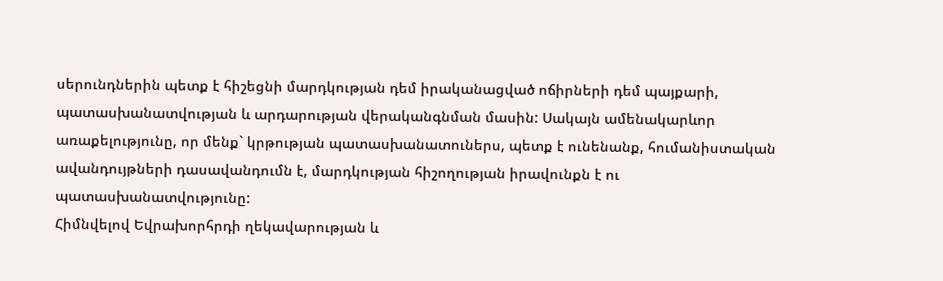սերունդներին պետք է հիշեցնի մարդկության դեմ իրականացված ոճիրների դեմ պայքարի, պատասխանատվության և արդարության վերականգնման մասին: Սակայն ամենակարևոր առաքելությունը, որ մենք` կրթության պատասխանատուներս, պետք է ունենանք, հումանիստական ավանդույթների դասավանդումն է, մարդկության հիշողության իրավունքն է ու պատասխանատվությունը:
Հիմնվելով Եվրախորհրդի ղեկավարության և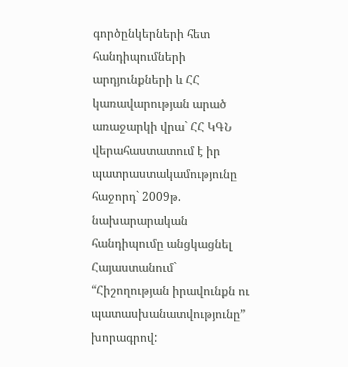գործընկերների հետ հանդիպումների արդյունքների և ՀՀ կառավարության արած առաջարկի վրա` ՀՀ ԿԳՆ վերահաստատում է իր պատրաստակամությունը հաջորդ` 2009թ. նախարարական հանդիպումը անցկացնել Հայաստանում` “Հիշողության իրավունքն ու պատասխանատվությունը” խորագրով: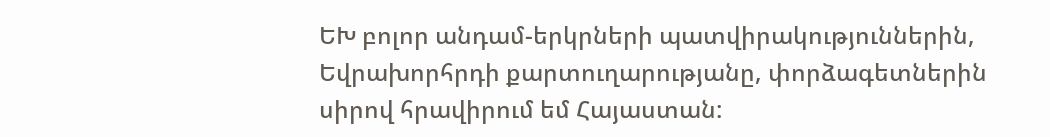ԵԽ բոլոր անդամ-երկրների պատվիրակություններին, Եվրախորհրդի քարտուղարությանը, փորձագետներին սիրով հրավիրում եմ Հայաստան: